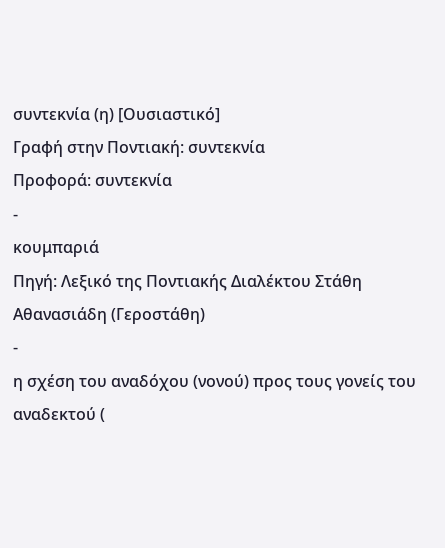συντεκνία (η) [Ουσιαστικό]
Γραφή στην Ποντιακή: συντεκνία
Προφορά: συντεκνία
-
κουμπαριά
Πηγή: Λεξικό της Ποντιακής Διαλέκτου Στάθη Αθανασιάδη (Γεροστάθη)
-
η σχέση του αναδόχου (νονού) προς τους γονείς του αναδεκτού (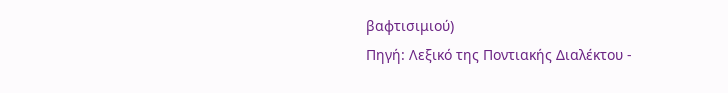βαφτισιμιού)
Πηγή: Λεξικό της Ποντιακής Διαλέκτου -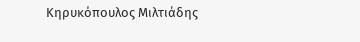Κηρυκόπουλος Μιλτιάδης